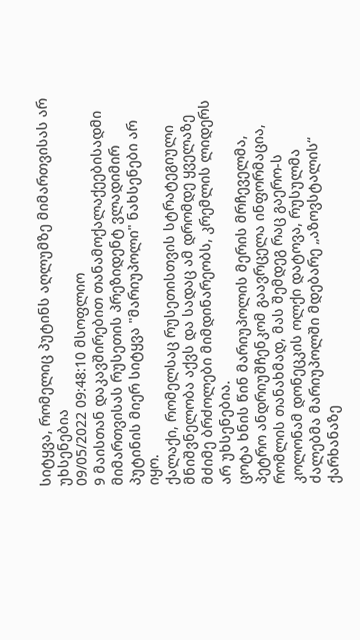სიტყვა, რომელიც პუტინს აღლუმზე მიმართვისას არ უხსენებია
09/05/2022 09:48:10 მსოფლიო
9 მაისთან დაკავშირებით თანამოქალაქეებისადმი მიმართვისას რუსეთის პრეზიდენტ ვლადიმირ პუტინის მიერ სიტყვა "მარიუპოლი" ნახსენები არ იყო.
ქალაქი, რომელსაც რუსეთისთვის სტრატეგიული მნიშვნელობა აქვს და სადაც ამ დრომდე ყველაზე მძიმე ბრძოლები მიმდინარეობს, კრემლის ლიდერს არ უხსენებია.
ცოტა ხნის წინ მარიუპოლის მერის მრჩეველმა, პეტრო ანდრიუშჩენკომ გაავრცელა ინფორმაცია, რომლის თანახმად, მას შემდეგ რაც გაერო-ს კოლონამ დონეცკის ოლქი დატოვა, რუსულმა ძალებმა მარიუპოლში მდებარე „აზოვსტალის“ ქარხანაზე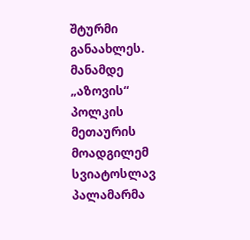შტურმი განაახლეს.
მანამდე „აზოვის“ პოლკის მეთაურის მოადგილემ სვიატოსლავ პალამარმა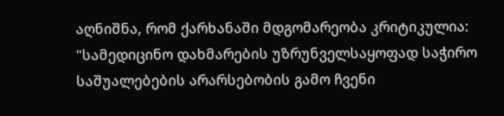აღნიშნა, რომ ქარხანაში მდგომარეობა კრიტიკულია:
"სამედიცინო დახმარების უზრუნველსაყოფად საჭირო საშუალებების არარსებობის გამო ჩვენი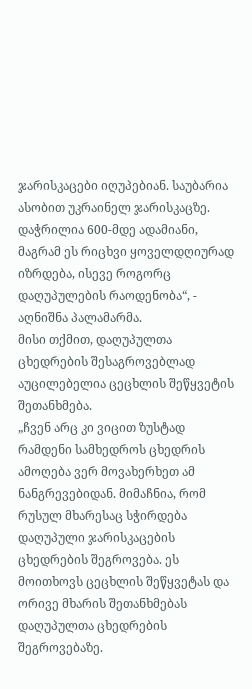ჯარისკაცები იღუპებიან. საუბარია ასობით უკრაინელ ჯარისკაცზე. დაჭრილია 600-მდე ადამიანი, მაგრამ ეს რიცხვი ყოველდღიურად იზრდება, ისევე როგორც დაღუპულების რაოდენობა“, - აღნიშნა პალამარმა.
მისი თქმით, დაღუპულთა ცხედრების შესაგროვებლად აუცილებელია ცეცხლის შეწყვეტის შეთანხმება.
„ჩვენ არც კი ვიცით ზუსტად რამდენი სამხედროს ცხედრის ამოღება ვერ მოვახერხეთ ამ ნანგრევებიდან. მიმაჩნია, რომ რუსულ მხარესაც სჭირდება დაღუპული ჯარისკაცების ცხედრების შეგროვება. ეს მოითხოვს ცეცხლის შეწყვეტას და ორივე მხარის შეთანხმებას დაღუპულთა ცხედრების შეგროვებაზე.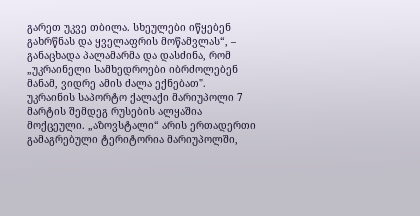გარეთ უკვე თბილა. სხეულები იწყებენ გახრწნას და ყველაფრის მოწამვლას“, – განაცხადა პალამარმა და დასძინა, რომ „უკრაინელი სამხედროები იბრძოლებენ მანამ, ვიდრე ამის ძალა ექნებათ".
უკრაინის საპორტო ქალაქი მარიუპოლი 7 მარტის შემდეგ რუსების ალყაშია მოქცეული. „აზოვსტალი“ არის ერთადერთი გამაგრებული ტერიტორია მარიუპოლში,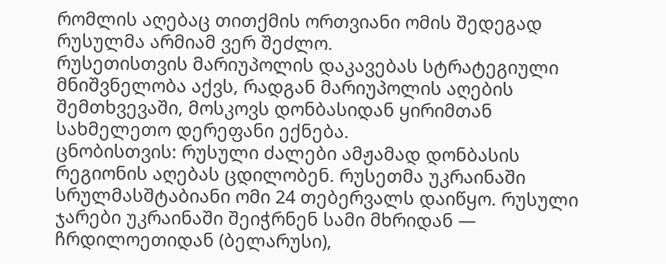რომლის აღებაც თითქმის ორთვიანი ომის შედეგად რუსულმა არმიამ ვერ შეძლო.
რუსეთისთვის მარიუპოლის დაკავებას სტრატეგიული მნიშვნელობა აქვს, რადგან მარიუპოლის აღების შემთხვევაში, მოსკოვს დონბასიდან ყირიმთან სახმელეთო დერეფანი ექნება.
ცნობისთვის: რუსული ძალები ამჟამად დონბასის რეგიონის აღებას ცდილობენ. რუსეთმა უკრაინაში სრულმასშტაბიანი ომი 24 თებერვალს დაიწყო. რუსული ჯარები უკრაინაში შეიჭრნენ სამი მხრიდან — ჩრდილოეთიდან (ბელარუსი),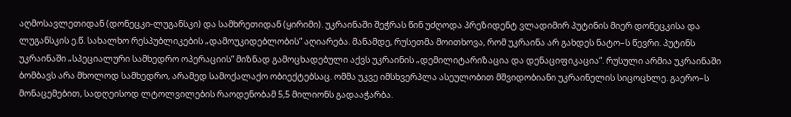აღმოსავლეთიდან (დონეცკი-ლუგანსკი) და სამხრეთიდან (ყირიმი). უკრაინაში შეჭრას წინ უძღოდა პრეზიდენტ ვლადიმირ პუტინის მიერ დონეცკისა და ლუგანსკის ე.წ. სახალხო რესპუბლიკების „დამოუკიდებლობის“ აღიარება. მანამდე, რუსეთმა მოითხოვა, რომ უკრაინა არ გახდეს ნატო–ს წევრი. პუტინს უკრაინაში „სპეციალური სამხედრო ოპერაციის“ მიზნად გამოცხადებული აქვს უკრაინის „დემილიტარიზაცია და დენაციფიკაცია“. რუსული არმია უკრაინაში ბომბავს არა მხოლოდ სამხედრო, არამედ სამოქალაქო ობიექტებსაც. ომმა უკვე იმსხვერპლა ასეულობით მშვიდობიანი უკრაინელის სიცოცხლე. გაერო–ს მონაცემებით, სადღეისოდ ლტოლვილების რაოდენობამ 5,5 მილიონს გადააჭარბა.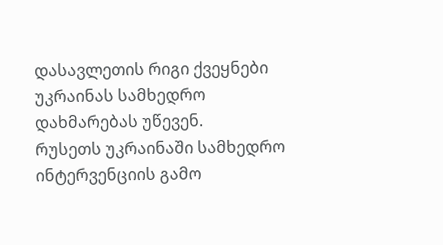დასავლეთის რიგი ქვეყნები უკრაინას სამხედრო დახმარებას უწევენ.
რუსეთს უკრაინაში სამხედრო ინტერვენციის გამო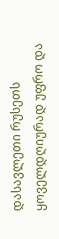დასავლეთი რუსეთს ყოველდღიურად უფრო და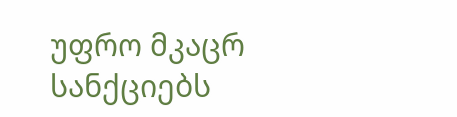უფრო მკაცრ სანქციებს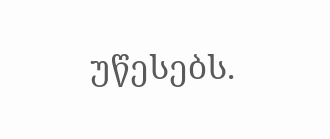უწესებს.